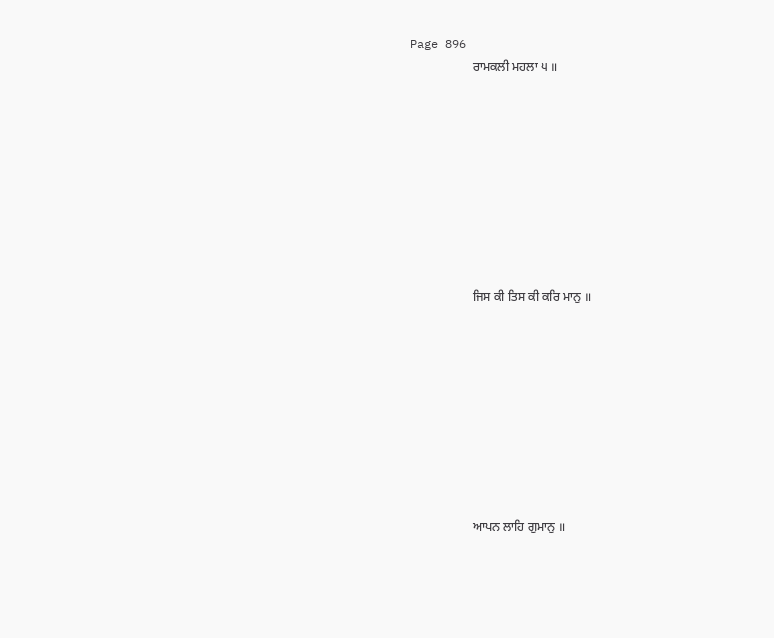Page 896
                    ਰਾਮਕਲੀ ਮਹਲਾ ੫ ॥









                    ਜਿਸ ਕੀ ਤਿਸ ਕੀ ਕਰਿ ਮਾਨੁ ॥









                    ਆਪਨ ਲਾਹਿ ਗੁਮਾਨੁ ॥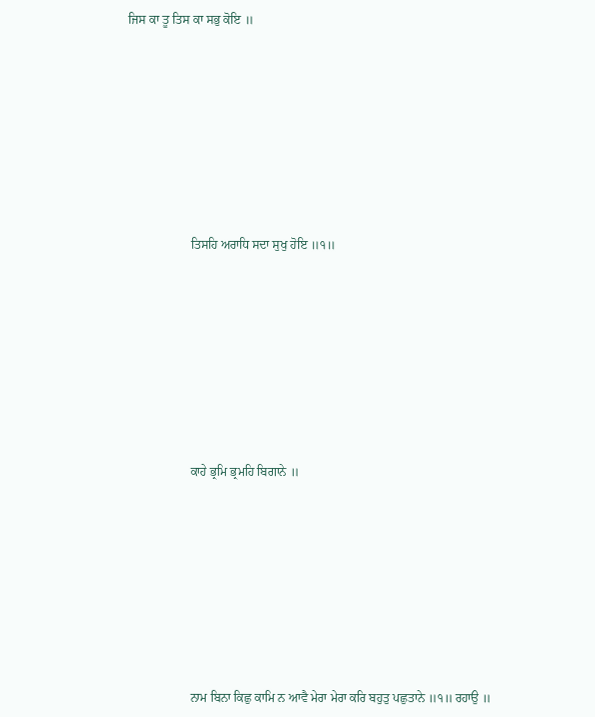ਜਿਸ ਕਾ ਤੂ ਤਿਸ ਕਾ ਸਭੁ ਕੋਇ ॥









                    ਤਿਸਹਿ ਅਰਾਧਿ ਸਦਾ ਸੁਖੁ ਹੋਇ ॥੧॥









                    ਕਾਹੇ ਭ੍ਰਮਿ ਭ੍ਰਮਹਿ ਬਿਗਾਨੇ ॥









                    ਨਾਮ ਬਿਨਾ ਕਿਛੁ ਕਾਮਿ ਨ ਆਵੈ ਮੇਰਾ ਮੇਰਾ ਕਰਿ ਬਹੁਤੁ ਪਛੁਤਾਨੇ ॥੧॥ ਰਹਾਉ ॥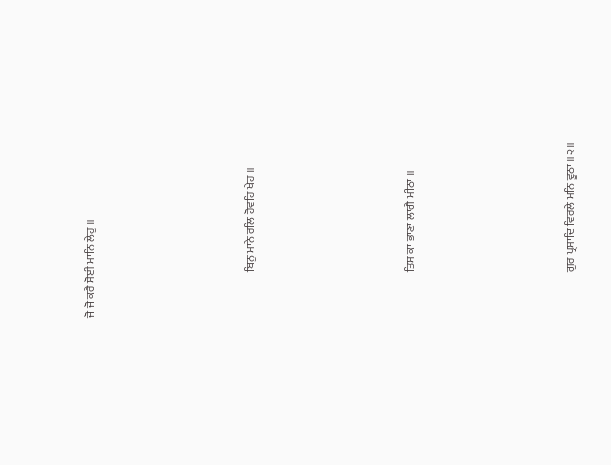ਜੋ ਜੋ ਕਰੈ ਸੋਈ ਮਾਨਿ ਲੇਹੁ ॥









                    ਬਿਨੁ ਮਾਨੇ ਰਲਿ ਹੋਵਹਿ ਖੇਹ ॥









                    ਤਿਸ ਕਾ ਭਾਣਾ ਲਾਗੈ ਮੀਠਾ ॥









                    ਗੁਰ ਪ੍ਰਸਾਦਿ ਵਿਰਲੇ ਮਨਿ ਵੂਠਾ ॥੨॥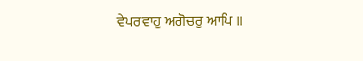ਵੇਪਰਵਾਹੁ ਅਗੋਚਰੁ ਆਪਿ ॥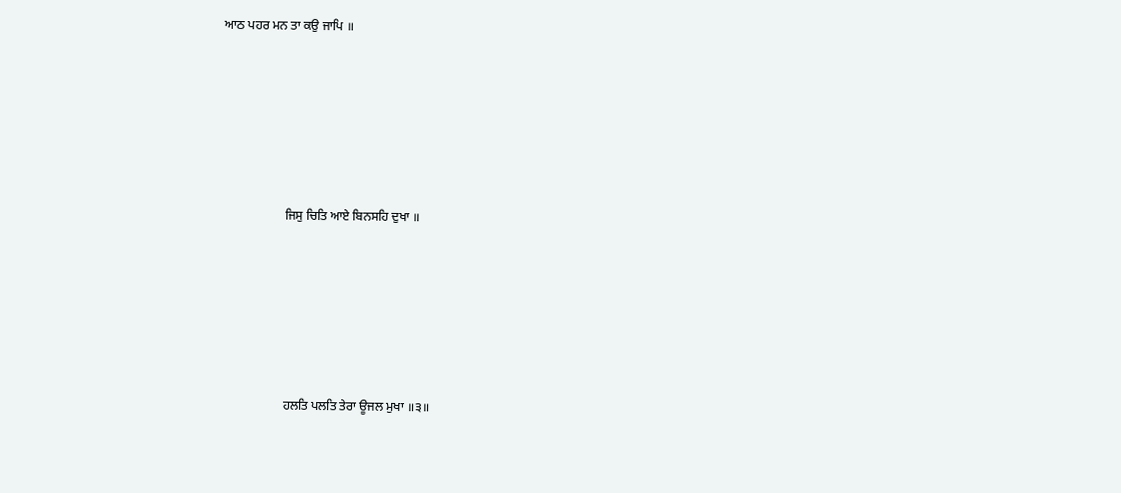ਆਠ ਪਹਰ ਮਨ ਤਾ ਕਉ ਜਾਪਿ ॥









                    ਜਿਸੁ ਚਿਤਿ ਆਏ ਬਿਨਸਹਿ ਦੁਖਾ ॥









                    ਹਲਤਿ ਪਲਤਿ ਤੇਰਾ ਊਜਲ ਮੁਖਾ ॥੩॥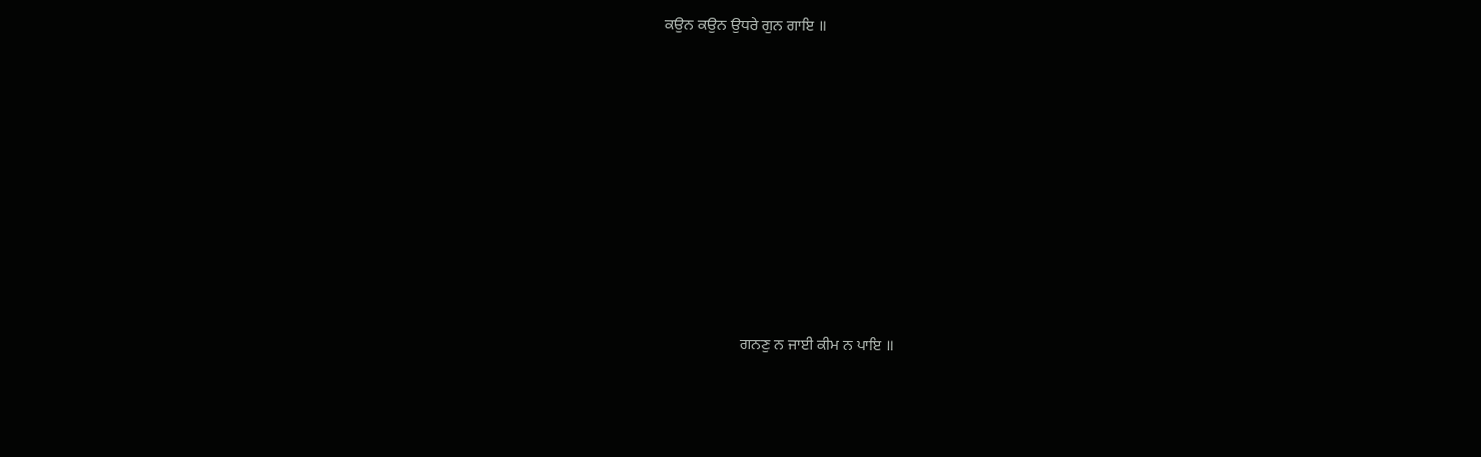ਕਉਨ ਕਉਨ ਉਧਰੇ ਗੁਨ ਗਾਇ ॥









                    ਗਨਣੁ ਨ ਜਾਈ ਕੀਮ ਨ ਪਾਇ ॥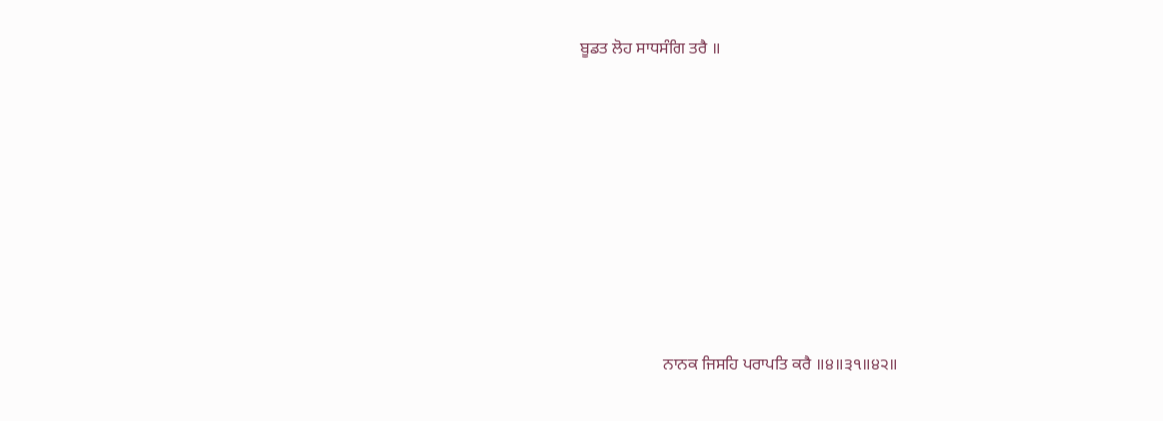ਬੂਡਤ ਲੋਹ ਸਾਧਸੰਗਿ ਤਰੈ ॥









                    ਨਾਨਕ ਜਿਸਹਿ ਪਰਾਪਤਿ ਕਰੈ ॥੪॥੩੧॥੪੨॥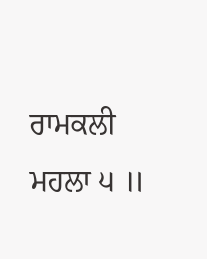ਰਾਮਕਲੀ ਮਹਲਾ ੫ ॥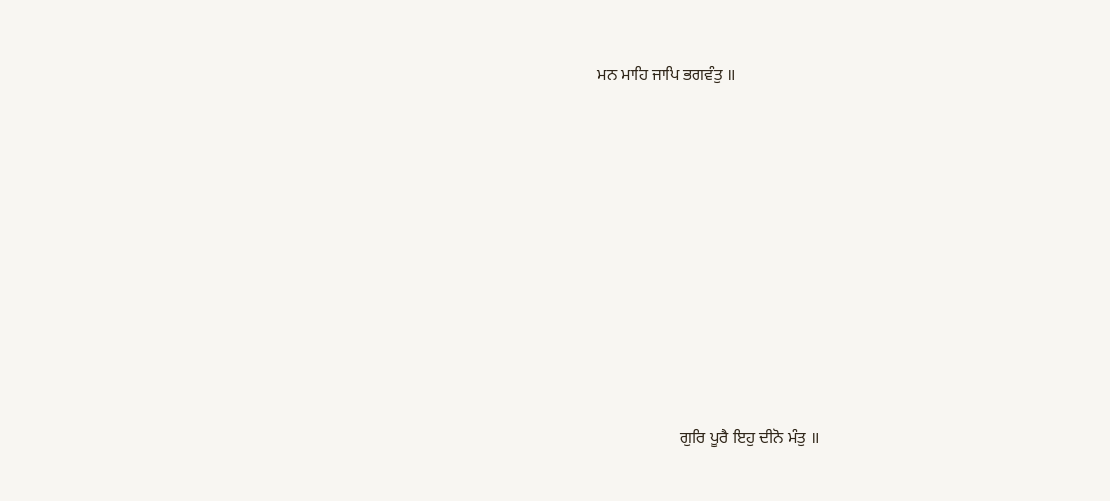ਮਨ ਮਾਹਿ ਜਾਪਿ ਭਗਵੰਤੁ ॥









                    ਗੁਰਿ ਪੂਰੈ ਇਹੁ ਦੀਨੋ ਮੰਤੁ ॥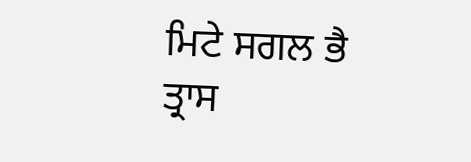ਮਿਟੇ ਸਗਲ ਭੈ ਤ੍ਰਾਸ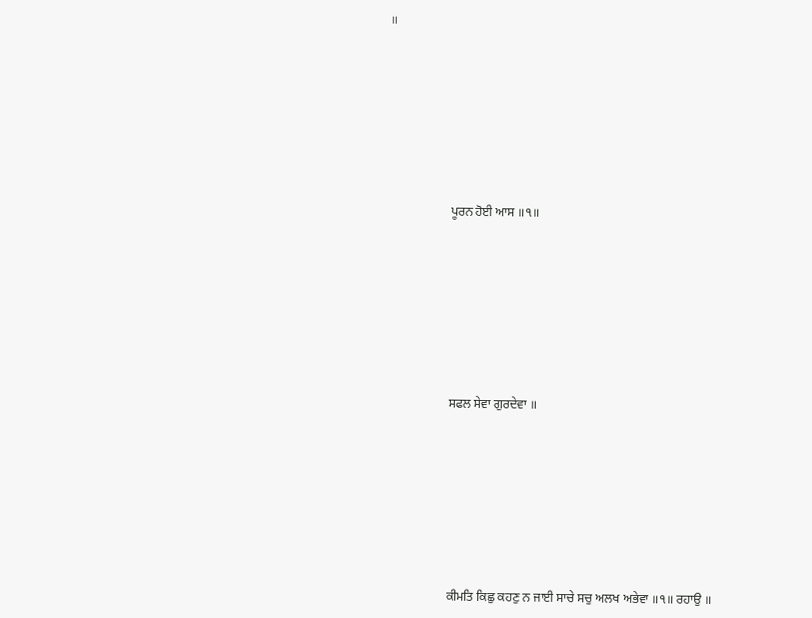॥









                    ਪੂਰਨ ਹੋਈ ਆਸ ॥੧॥









                    ਸਫਲ ਸੇਵਾ ਗੁਰਦੇਵਾ ॥









                    ਕੀਮਤਿ ਕਿਛੁ ਕਹਣੁ ਨ ਜਾਈ ਸਾਚੇ ਸਚੁ ਅਲਖ ਅਭੇਵਾ ॥੧॥ ਰਹਾਉ ॥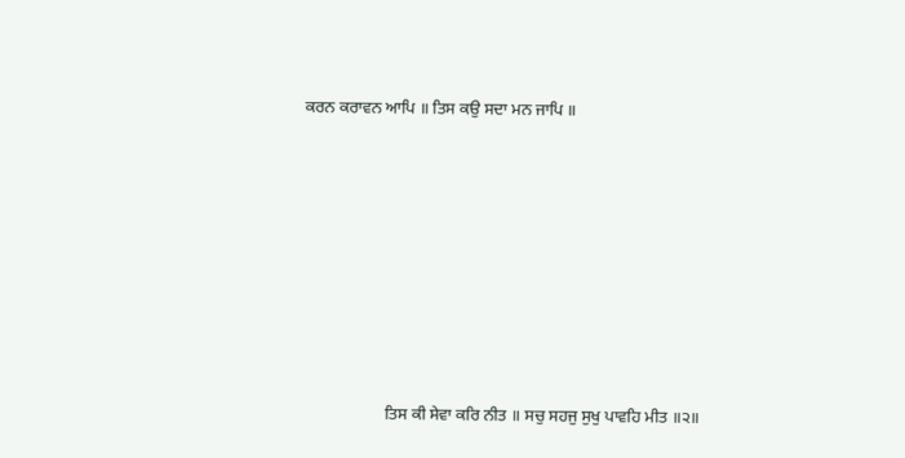ਕਰਨ ਕਰਾਵਨ ਆਪਿ ॥ ਤਿਸ ਕਉ ਸਦਾ ਮਨ ਜਾਪਿ ॥









                    ਤਿਸ ਕੀ ਸੇਵਾ ਕਰਿ ਨੀਤ ॥ ਸਚੁ ਸਹਜੁ ਸੁਖੁ ਪਾਵਹਿ ਮੀਤ ॥੨॥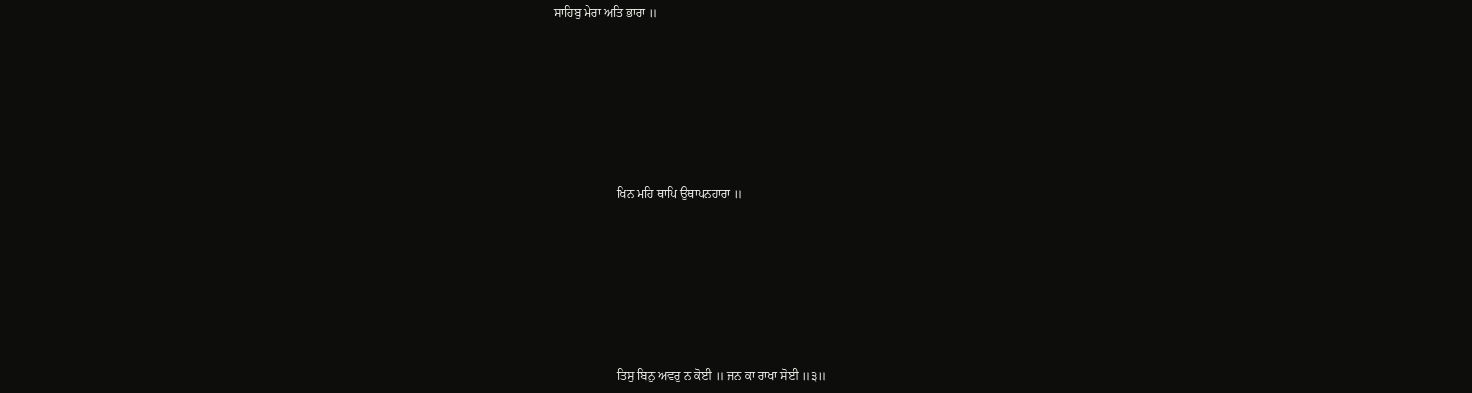ਸਾਹਿਬੁ ਮੇਰਾ ਅਤਿ ਭਾਰਾ ॥









                    ਖਿਨ ਮਹਿ ਥਾਪਿ ਉਥਾਪਨਹਾਰਾ ॥









                    ਤਿਸੁ ਬਿਨੁ ਅਵਰੁ ਨ ਕੋਈ ॥ ਜਨ ਕਾ ਰਾਖਾ ਸੋਈ ॥੩॥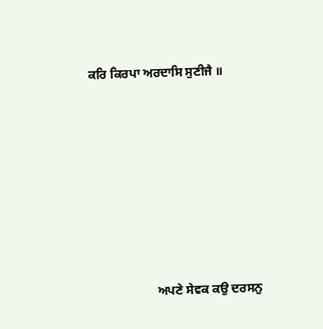ਕਰਿ ਕਿਰਪਾ ਅਰਦਾਸਿ ਸੁਣੀਜੈ ॥









                    ਅਪਣੇ ਸੇਵਕ ਕਉ ਦਰਸਨੁ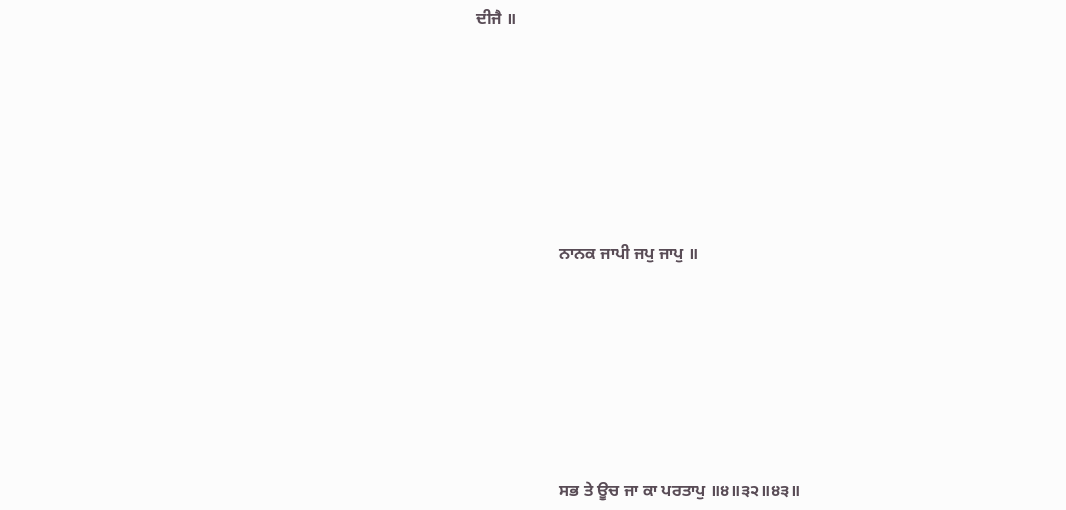ਦੀਜੈ ॥









                    ਨਾਨਕ ਜਾਪੀ ਜਪੁ ਜਾਪੁ ॥









                    ਸਭ ਤੇ ਊਚ ਜਾ ਕਾ ਪਰਤਾਪੁ ॥੪॥੩੨॥੪੩॥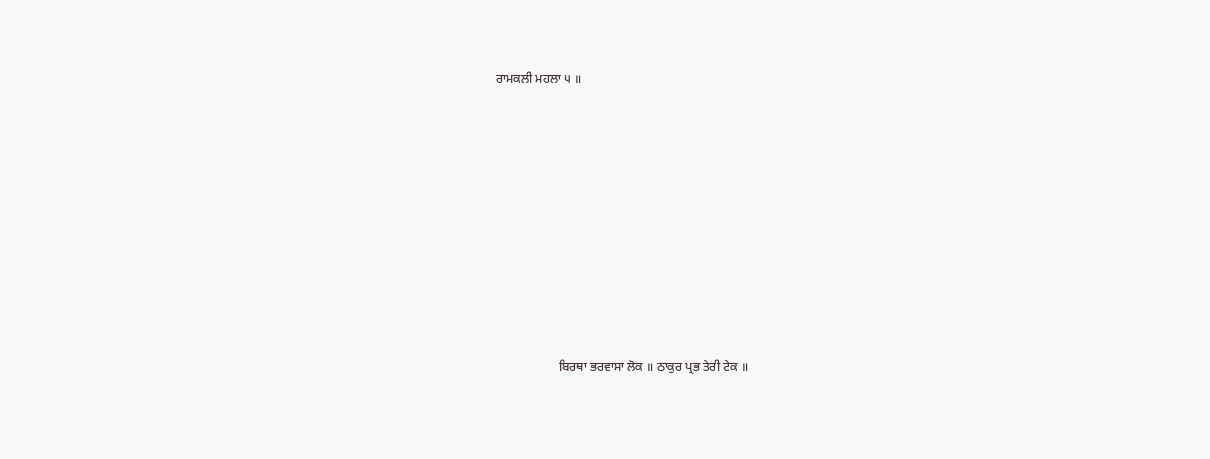ਰਾਮਕਲੀ ਮਹਲਾ ੫ ॥









                    ਬਿਰਥਾ ਭਰਵਾਸਾ ਲੋਕ ॥ ਠਾਕੁਰ ਪ੍ਰਭ ਤੇਰੀ ਟੇਕ ॥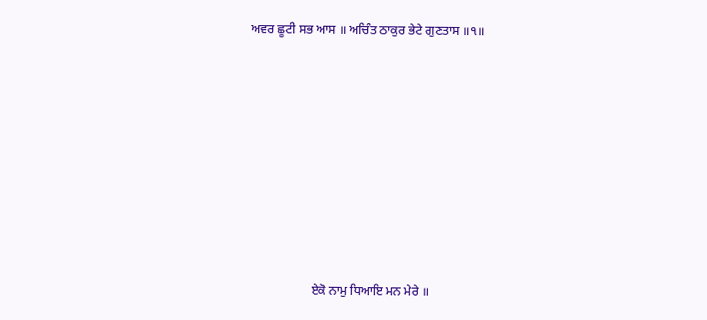ਅਵਰ ਛੂਟੀ ਸਭ ਆਸ ॥ ਅਚਿੰਤ ਠਾਕੁਰ ਭੇਟੇ ਗੁਣਤਾਸ ॥੧॥









                    ਏਕੋ ਨਾਮੁ ਧਿਆਇ ਮਨ ਮੇਰੇ ॥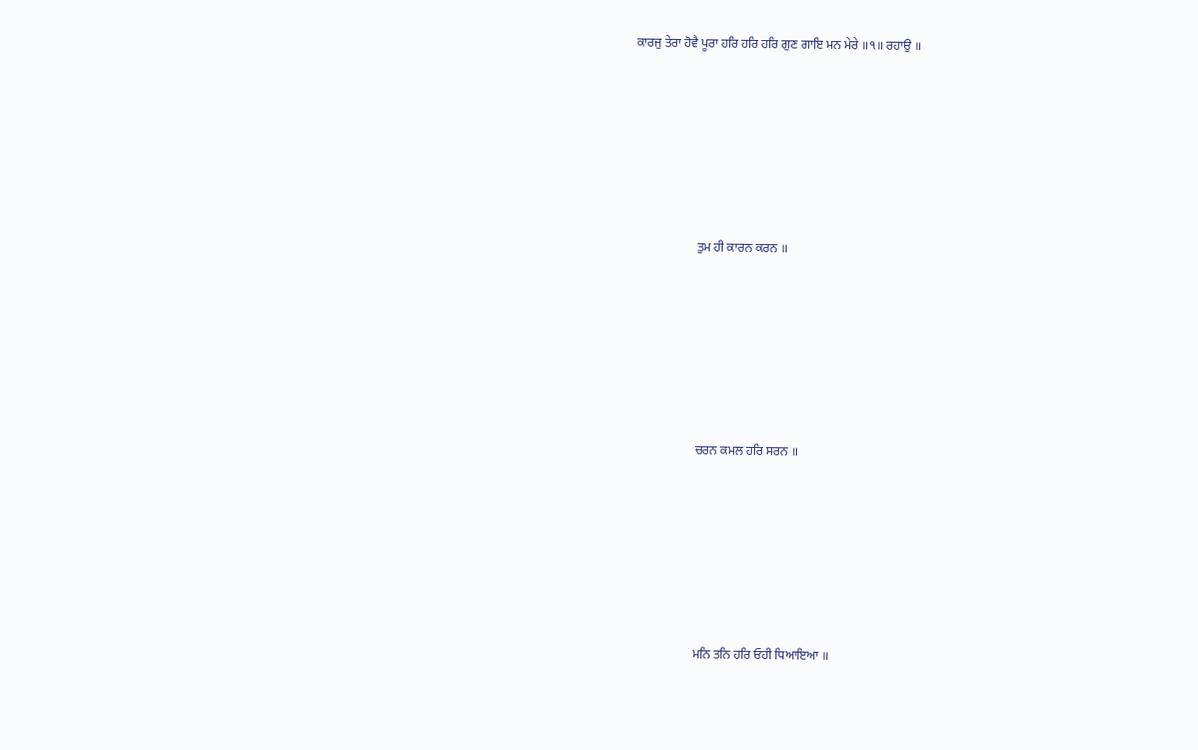ਕਾਰਜੁ ਤੇਰਾ ਹੋਵੈ ਪੂਰਾ ਹਰਿ ਹਰਿ ਹਰਿ ਗੁਣ ਗਾਇ ਮਨ ਮੇਰੇ ॥੧॥ ਰਹਾਉ ॥









                    ਤੁਮ ਹੀ ਕਾਰਨ ਕਰਨ ॥









                    ਚਰਨ ਕਮਲ ਹਰਿ ਸਰਨ ॥









                    ਮਨਿ ਤਨਿ ਹਰਿ ਓਹੀ ਧਿਆਇਆ ॥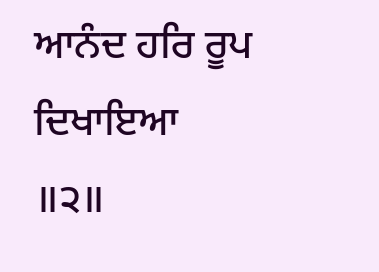ਆਨੰਦ ਹਰਿ ਰੂਪ ਦਿਖਾਇਆ ॥੨॥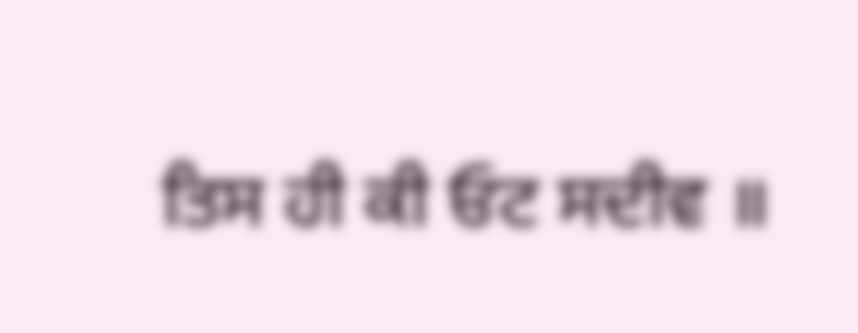ਤਿਸ ਹੀ ਕੀ ਓਟ ਸਦੀਵ ॥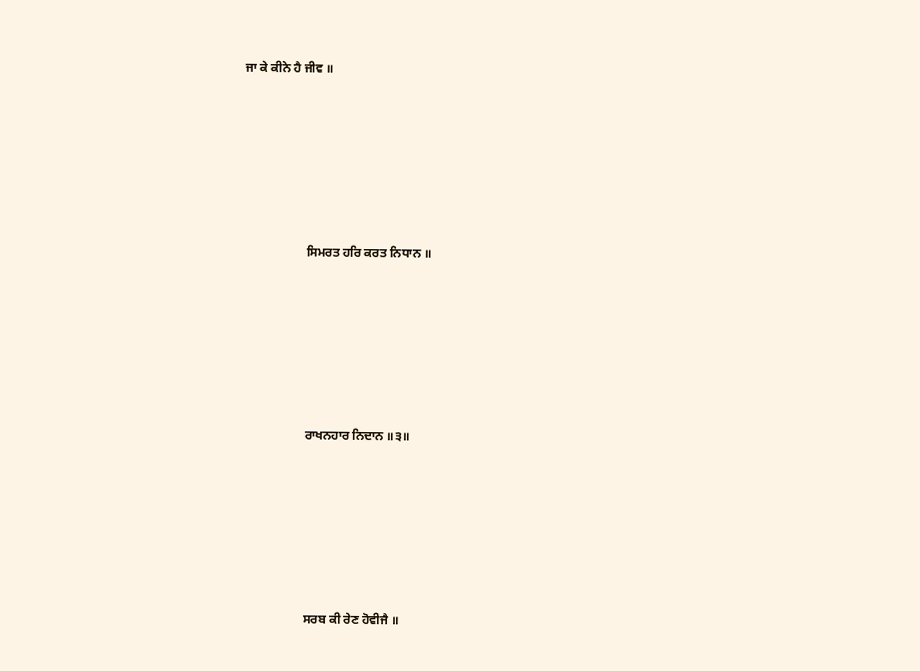ਜਾ ਕੇ ਕੀਨੇ ਹੈ ਜੀਵ ॥









                    ਸਿਮਰਤ ਹਰਿ ਕਰਤ ਨਿਧਾਨ ॥









                    ਰਾਖਨਹਾਰ ਨਿਦਾਨ ॥੩॥









                    ਸਰਬ ਕੀ ਰੇਣ ਹੋਵੀਜੈ ॥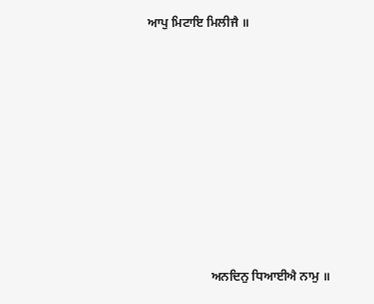ਆਪੁ ਮਿਟਾਇ ਮਿਲੀਜੈ ॥









                    ਅਨਦਿਨੁ ਧਿਆਈਐ ਨਾਮੁ ॥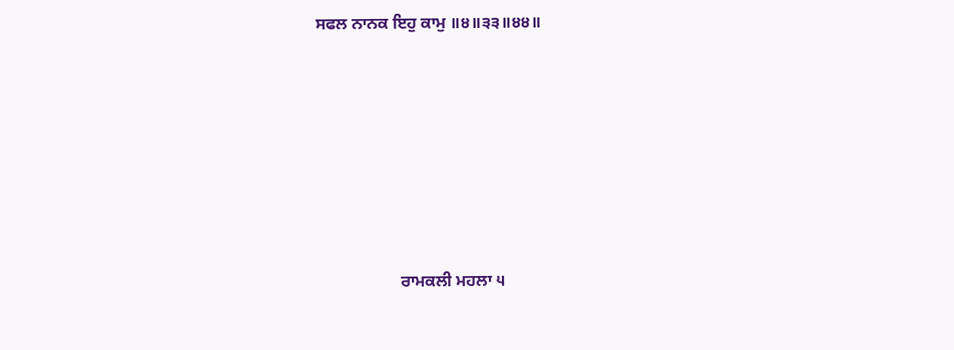ਸਫਲ ਨਾਨਕ ਇਹੁ ਕਾਮੁ ॥੪॥੩੩॥੪੪॥









                    ਰਾਮਕਲੀ ਮਹਲਾ ੫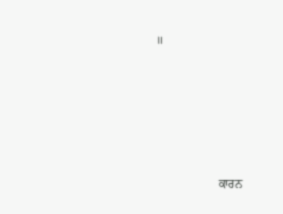॥









                    ਕਾਰਨ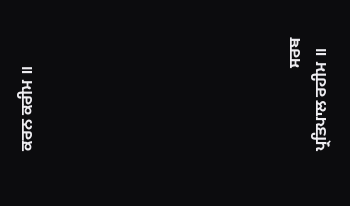ਕਰਨ ਕਰੀਮ ॥









                    ਸਰਬ ਪ੍ਰਤਿਪਾਲ ਰਹੀਮ ॥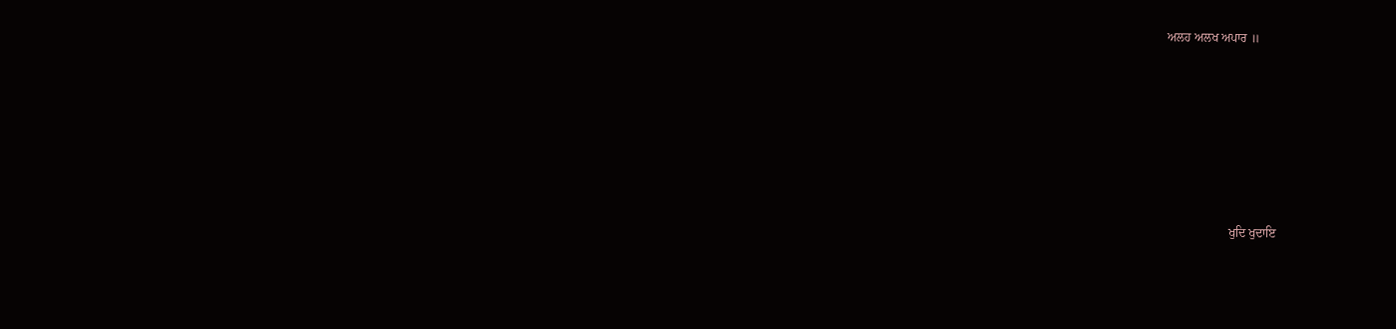ਅਲਹ ਅਲਖ ਅਪਾਰ ॥









                    ਖੁਦਿ ਖੁਦਾਇ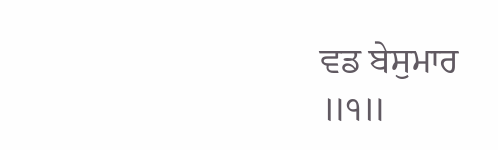ਵਡ ਬੇਸੁਮਾਰ ॥੧॥